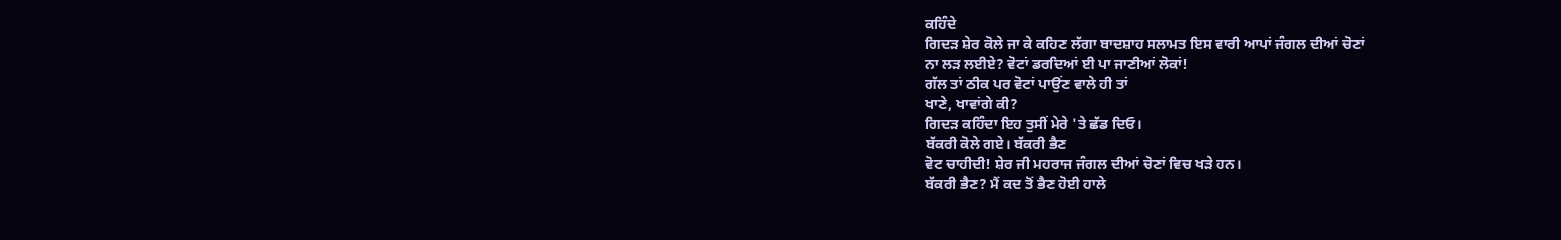ਕਹਿੰਦੇ
ਗਿਦੜ ਸ਼ੇਰ ਕੋਲੇ ਜਾ ਕੇ ਕਹਿਣ ਲੱਗਾ ਬਾਦਸ਼ਾਹ ਸਲਾਮਤ ਇਸ ਵਾਰੀ ਆਪਾਂ ਜੰਗਲ ਦੀਆਂ ਚੋਣਾਂ
ਨਾ ਲੜ ਲਈਏ? ਵੋਟਾਂ ਡਰਦਿਆਂ ਈ ਪਾ ਜਾਣੀਆਂ ਲੋਕਾਂ!
ਗੱਲ ਤਾਂ ਠੀਕ ਪਰ ਵੋਟਾਂ ਪਾਉਂਣ ਵਾਲੇ ਹੀ ਤਾਂ
ਖਾਣੇ, ਖਾਵਾਂਗੇ ਕੀ?
ਗਿਦੜ ਕਹਿੰਦਾ ਇਹ ਤੁਸੀਂ ਮੇਰੇ 'ਤੇ ਛੱਡ ਦਿਓ।
ਬੱਕਰੀ ਕੋਲੇ ਗਏ। ਬੱਕਰੀ ਭੈਣ
ਵੋਟ ਚਾਹੀਦੀ! ਸ਼ੇਰ ਜੀ ਮਹਰਾਜ ਜੰਗਲ ਦੀਆਂ ਚੋਣਾਂ ਵਿਚ ਖੜੇ ਹਨ।
ਬੱਕਰੀ ਭੈਣ? ਮੈਂ ਕਦ ਤੋਂ ਭੈਣ ਹੋਈ ਹਾਲੇ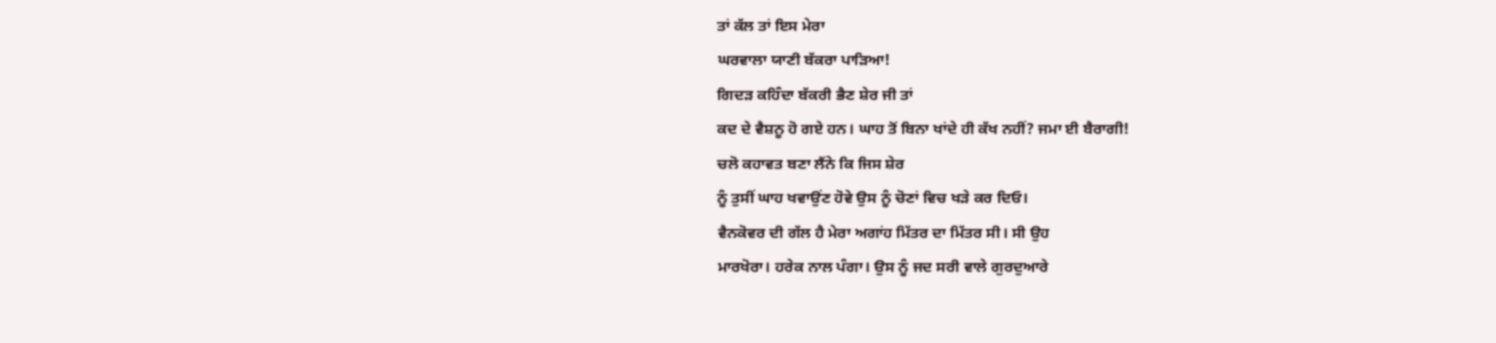ਤਾਂ ਕੱਲ ਤਾਂ ਇਸ ਮੇਰਾ
ਘਰਵਾਲਾ ਯਾਣੀ ਬੱਕਰਾ ਪਾੜਿਆ!
ਗਿਦੜ ਕਹਿੰਦਾ ਬੱਕਰੀ ਭੈਣ ਸ਼ੇਰ ਜੀ ਤਾਂ
ਕਦ ਦੇ ਵੈਸ਼ਨੂ ਹੋ ਗਏ ਹਨ। ਘਾਹ ਤੋਂ ਬਿਨਾ ਖਾਂਦੇ ਹੀ ਕੱਖ ਨਹੀਂ? ਜਮਾ ਈ ਬੈਰਾਗੀ!
ਚਲੋ ਕਹਾਵਤ ਬਣਾ ਲੈਂਨੇ ਕਿ ਜਿਸ ਸ਼ੇਰ
ਨੂੰ ਤੁਸੀਂ ਘਾਹ ਖਵਾਉਂਣ ਹੋਵੇ ਉਸ ਨੂੰ ਚੋਣਾਂ ਵਿਚ ਖੜੇ ਕਰ ਦਿਓ।
ਵੈਨਕੋਵਰ ਦੀ ਗੱਲ ਹੈ ਮੇਰਾ ਅਗਾਂਹ ਮਿੱਤਰ ਦਾ ਮਿੱਤਰ ਸੀ। ਸੀ ਉਹ
ਮਾਰਖੋਰਾ। ਹਰੇਕ ਨਾਲ ਪੰਗਾ। ਉਸ ਨੂੰ ਜਦ ਸਰੀ ਵਾਲੇ ਗੁਰਦੁਆਰੇ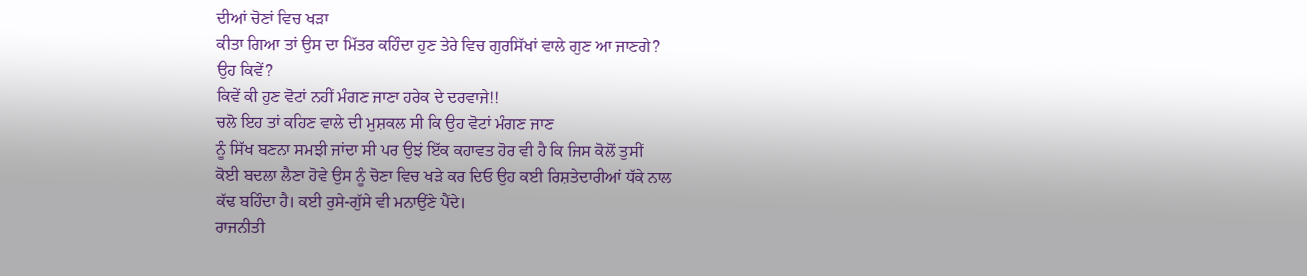ਦੀਆਂ ਚੋਣਾਂ ਵਿਚ ਖੜਾ
ਕੀਤਾ ਗਿਆ ਤਾਂ ਉਸ ਦਾ ਮਿੱਤਰ ਕਹਿੰਦਾ ਹੁਣ ਤੇਰੇ ਵਿਚ ਗੁਰਸਿੱਖਾਂ ਵਾਲੇ ਗੁਣ ਆ ਜਾਣਗੇ?
ਉਹ ਕਿਵੇਂ?
ਕਿਵੇਂ ਕੀ ਹੁਣ ਵੋਟਾਂ ਨਹੀਂ ਮੰਗਣ ਜਾਣਾ ਹਰੇਕ ਦੇ ਦਰਵਾਜੇ!!
ਚਲੋ ਇਹ ਤਾਂ ਕਹਿਣ ਵਾਲੇ ਦੀ ਮੁਸ਼ਕਲ ਸੀ ਕਿ ਉਹ ਵੋਟਾਂ ਮੰਗਣ ਜਾਣ
ਨੂੰ ਸਿੱਖ ਬਣਨਾ ਸਮਝੀ ਜਾਂਦਾ ਸੀ ਪਰ ਉਝਂ ਇੱਕ ਕਹਾਵਤ ਹੋਰ ਵੀ ਹੈ ਕਿ ਜਿਸ ਕੋਲੋਂ ਤੁਸੀਂ
ਕੋਈ ਬਦਲਾ ਲੈਣਾ ਹੋਵੇ ਉਸ ਨੂੰ ਚੋਣਾ ਵਿਚ ਖੜੇ ਕਰ ਦਿਓ ਉਹ ਕਈ ਰਿਸ਼ਤੇਦਾਰੀਆਂ ਧੱਕੇ ਨਾਲ
ਕੱਢ ਬਹਿੰਦਾ ਹੈ। ਕਈ ਰੁਸੇ-ਗੁੱਸੇ ਵੀ ਮਨਾਉਂਣੇ ਪੈਂਦੇ।
ਰਾਜਨੀਤੀ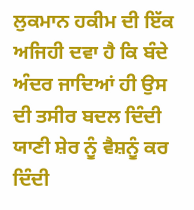ਲੁਕਮਾਨ ਹਕੀਮ ਦੀ ਇੱਕ ਅਜਿਹੀ ਦਵਾ ਹੈ ਕਿ ਬੰਦੇ
ਅੰਦਰ ਜਾਦਿਆਂ ਹੀ ਉਸ ਦੀ ਤਸੀਰ ਬਦਲ ਦਿੰਦੀ ਯਾਣੀ ਸ਼ੇਰ ਨੂੰ ਵੈਸ਼ਨੂੰ ਕਰ ਦਿੰਦੀ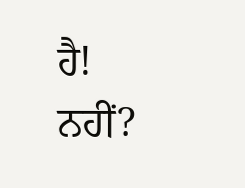ਹੈ!
ਨਹੀਂ?